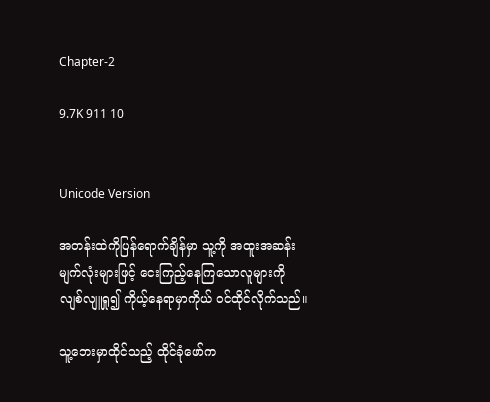Chapter-2

9.7K 911 10


Unicode Version

အတန်းထဲကိုပြန်ရောက်ချိန်မှာ သူ့ကို အထူးအဆန်းမျက်လုံးများဖြင့် ငေးကြည့်နေကြသောလူများကို လျစ်လျူရှု၍ ကိုယ့်နေရာမှာကိုယ် ဝင်ထိုင်လိုက်သည်။

သူ့ဘေးမှာထိုင်သည့် ထိုင်ခုံဖော်က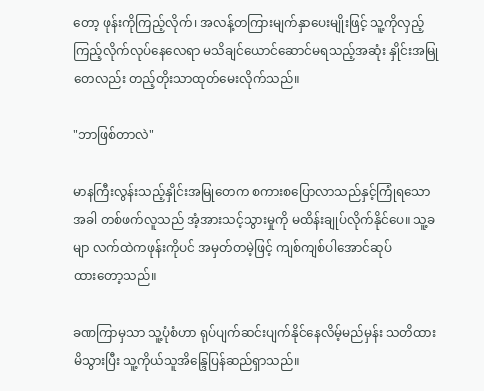တော့ ဖုန်းကိုကြည့်လိုက်၊ အလန့်တကြားမျက်နှာပေးမျိုးဖြင့် သူ့ကိုလှည့်ကြည့်လိုက်လုပ်နေလေရာ မသိချင်ယောင်ဆောင်မရသည့်အဆုံး နှိုင်းအမြုတေလည်း တည့်တိုးသာထုတ်မေးလိုက်သည်။

"ဘာဖြစ်တာလဲ"

မာနကြီးလွန်းသည့်နှိုင်းအမြုတေက စကားစပြောလာသည်နှင့်ကြုံရသောအခါ တစ်ဖက်လူသည် အံ့အားသင့်သွားမှုကို မထိန်းချုပ်လိုက်နိုင်ပေ။ သူ့ခမျာ လက်ထဲကဖုန်းကိုပင် အမှတ်တမဲ့ဖြင့် ကျစ်ကျစ်ပါအောင်ဆုပ်ထား‌တော့သည်။

ခဏကြာမှသာ သူ့ပုံစံဟာ ရုပ်ပျက်ဆင်းပျက်နိုင်နေလိမ့်မည်မှန်း သတိထားမိသွားပြီး သူ့ကိုယ်သူအိန္ဒြေပြန်ဆည်ရှာသည်။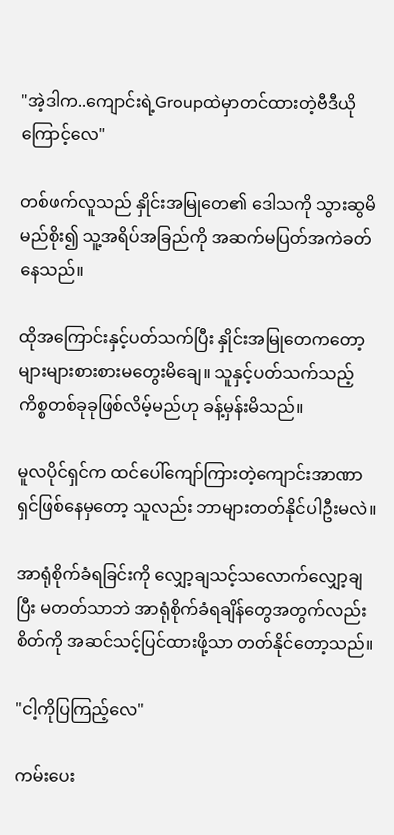"အဲ့ဒါက..ကျောင်းရဲ့Groupထဲမှာတင်ထားတဲ့ဗီဒီယိုကြောင့်လေ"

တစ်ဖက်လူသည် နှိုင်းအမြုတေ၏ ဒေါသကို သွားဆွမိမည်စိုး၍ သူ့အရိပ်အခြည်ကို အဆက်မပြတ်အကဲခတ်နေသည်။

ထိုအကြောင်းနှင့်ပတ်သက်ပြီး နှိုင်းအမြုတေကတော့ များများစားစားမတွေးမိချေ။ သူနှင့်ပတ်သက်သည့်ကိစ္စတစ်ခုခုဖြစ်လိမ့်မည်ဟု ခန့်မှန်းမိသည်။

မူလပိုင်ရှင်က ထင်ပေါ်ကျော်ကြားတဲ့ကျောင်းအာဏာရှင်ဖြစ်နေမှတော့ သူလည်း ဘာများတတ်နိုင်ပါဦးမလဲ။

အာရုံစိုက်ခံရခြင်းကို လျှော့ချသင့်သလောက်လျှော့ချပြီး မတတ်သာဘဲ အာရုံစိုက်ခံရချိန်တွေအတွက်လည်း စိတ်ကို အဆင်သင့်ပြင်ထားဖို့သာ တတ်နိုင်တော့သည်။

"ငါ့ကိုပြကြည့်လေ"

ကမ်းပေး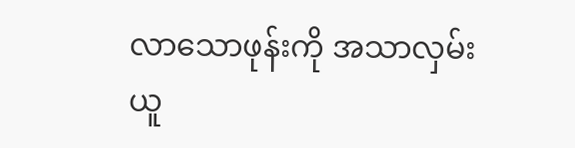လာသောဖုန်းကို အသာလှမ်းယူ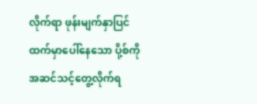လိုက်ရာ ဖုန်းမျက်နှာပြင်ထက်မှာပေါ်နေသော ပို့စ်ကို အဆင်သင့်တွေ့လိုက်ရ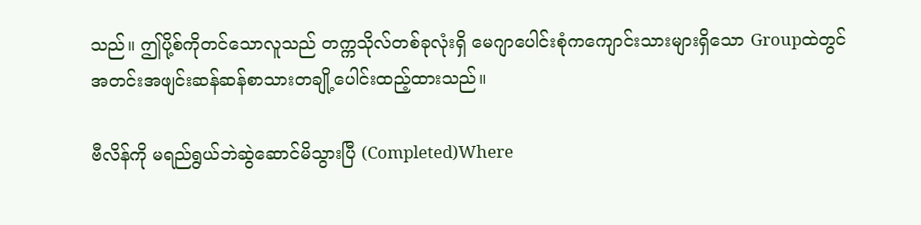သည်။ ဤပို့စ်ကိုတင်သောလူသည် တက္ကသိုလ်တစ်ခုလုံးရှိ မေဂျာပေါင်းစုံကကျောင်းသားများရှိသော Groupထဲတွင် အတင်းအဖျင်းဆန်ဆန်စာသားတချို့ပေါင်းထည့်ထားသည်။

ဗီလိန်ကို မရည်ရွယ်ဘဲဆွဲဆောင်မိသွားပြီ (Completed)Where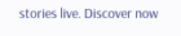stories live. Discover now